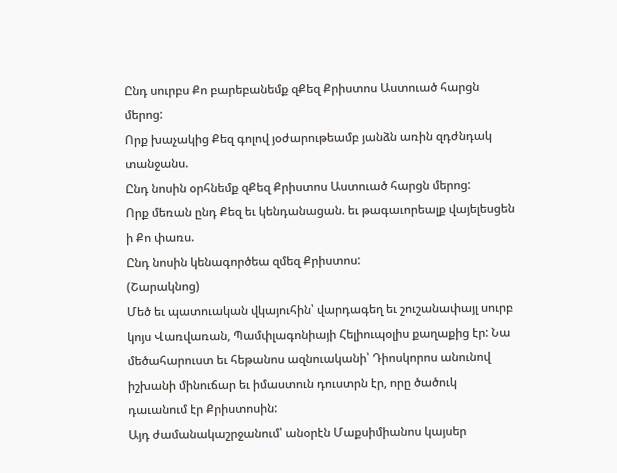Ընդ սուրբս Քո բարեբանեմք զՔեզ Քրիստոս Աստուած հարցն մերոց:
Որք խաչակից Քեզ գոլով յօժարութեամբ յանձն առին զդժնդակ տանջանս.
Ընդ նոսին օրհնեմք զՔեզ Քրիստոս Աստուած հարցն մերոց:
Որք մեռան ընդ Քեզ եւ կենդանացան. եւ թագաւորեալք վայելեսցեն ի Քո փառս.
Ընդ նոսին կենագործեա զմեզ Քրիստոս:
(Շարակնոց)
Մեծ եւ պատուական վկայուհին՝ վարդագեղ եւ շուշանափայլ սուրբ կոյս Վառվառան, Պամփլագոնիայի Հելիուպօլիս քաղաքից էր: Նա մեծահարուստ եւ հեթանոս ազնուականի՝ Դիոսկորոս անունով իշխանի մինուճար եւ իմաստուն դուստրն էր, որը ծածուկ դաւանում էր Քրիստոսին:
Այդ ժամանակաշրջանում՝ անօրէն Մաքսիմիանոս կայսեր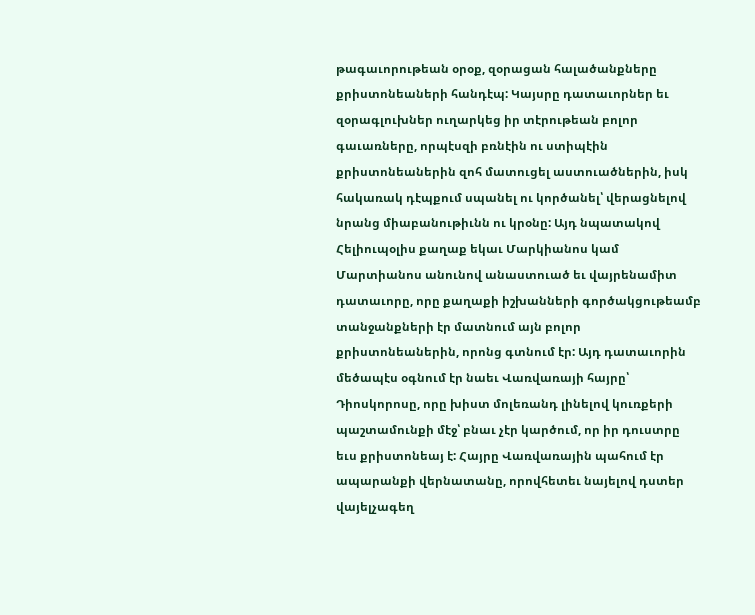թագաւորութեան օրօք, զօրացան հալածանքները քրիստոնեաների հանդէպ: Կայսրը դատաւորներ եւ զօրագլուխներ ուղարկեց իր տէրութեան բոլոր գաւառները, որպէսզի բռնէին ու ստիպէին քրիստոնեաներին զոհ մատուցել աստուածներին, իսկ հակառակ դէպքում սպանել ու կործանել՝ վերացնելով նրանց միաբանութիւնն ու կրօնը: Այդ նպատակով Հելիուպօլիս քաղաք եկաւ Մարկիանոս կամ Մարտիանոս անունով անաստուած եւ վայրենամիտ դատաւորը, որը քաղաքի իշխանների գործակցութեամբ տանջանքների էր մատնում այն բոլոր քրիստոնեաներին, որոնց գտնում էր: Այդ դատաւորին մեծապէս օգնում էր նաեւ Վառվառայի հայրը՝ Դիոսկորոսը, որը խիստ մոլեռանդ լինելով կուռքերի պաշտամունքի մէջ՝ բնաւ չէր կարծում, որ իր դուստրը եւս քրիստոնեայ է: Հայրը Վառվառային պահում էր ապարանքի վերնատանը, որովհետեւ նայելով դստեր վայելչագեղ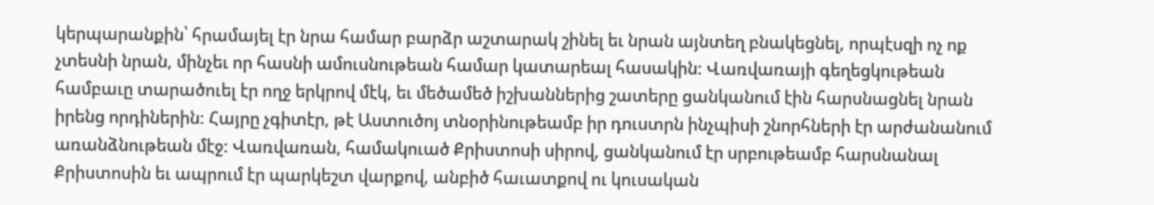կերպարանքին՝ հրամայել էր նրա համար բարձր աշտարակ շինել եւ նրան այնտեղ բնակեցնել, որպէսզի ոչ ոք չտեսնի նրան, մինչեւ որ հասնի ամուսնութեան համար կատարեալ հասակին: Վառվառայի գեղեցկութեան համբաւը տարածուել էր ողջ երկրով մէկ, եւ մեծամեծ իշխաններից շատերը ցանկանում էին հարսնացնել նրան իրենց որդիներին: Հայրը չգիտէր, թէ Աստուծոյ տնօրինութեամբ իր դուստրն ինչպիսի շնորհների էր արժանանում առանձնութեան մէջ: Վառվառան, համակուած Քրիստոսի սիրով, ցանկանում էր սրբութեամբ հարսնանալ Քրիստոսին եւ ապրում էր պարկեշտ վարքով, անբիծ հաւատքով ու կուսական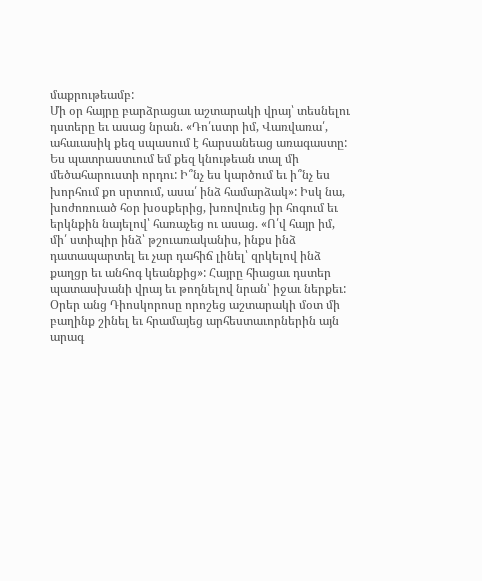մաքրութեամբ:
Մի օր հայրը բարձրացաւ աշտարակի վրայ՝ տեսնելու դստերը եւ ասաց նրան. «Դո՛ւստր իմ, Վառվառա՛, ահաւասիկ քեզ սպասում է հարսանեաց առագաստը: Ես պատրաստւում եմ քեզ կնութեան տալ մի մեծահարուստի որդու: Ի՞նչ ես կարծում եւ ի՞նչ ես խորհում քո սրտում, ասա՛ ինձ համարձակ»: Իսկ նա, խոժոռուած հօր խօսքերից, խռովուեց իր հոգում եւ երկնքին նայելով՝ հառաչեց ու ասաց. «Ո՛վ հայր իմ, մի՛ ստիպիր ինձ՝ թշուառականիս, ինքս ինձ դատապարտել եւ չար դահիճ լինել՝ զրկելով ինձ քաղցր եւ անհոգ կեանքից»: Հայրը հիացաւ դստեր պատասխանի վրայ եւ թողնելով նրան՝ իջաւ ներքեւ:
Օրեր անց Դիոսկորոսը որոշեց աշտարակի մօտ մի բաղինք շինել եւ հրամայեց արհեստաւորներին այն արագ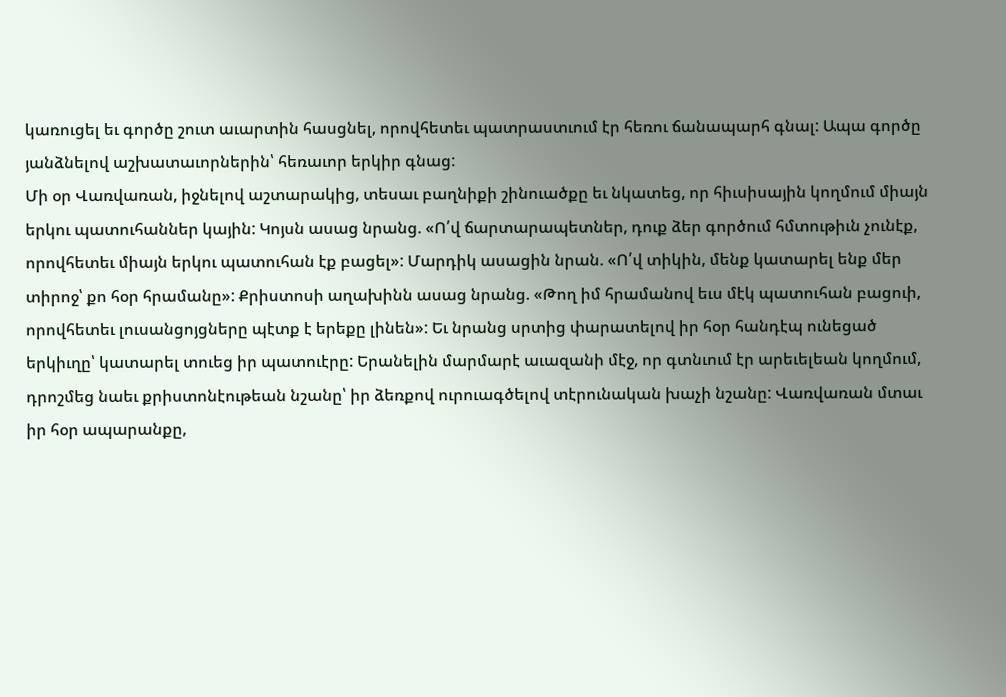կառուցել եւ գործը շուտ աւարտին հասցնել, որովհետեւ պատրաստւում էր հեռու ճանապարհ գնալ: Ապա գործը յանձնելով աշխատաւորներին՝ հեռաւոր երկիր գնաց:
Մի օր Վառվառան, իջնելով աշտարակից, տեսաւ բաղնիքի շինուածքը եւ նկատեց, որ հիւսիսային կողմում միայն երկու պատուհաններ կային: Կոյսն ասաց նրանց. «Ո՛վ ճարտարապետներ, դուք ձեր գործում հմտութիւն չունէք, որովհետեւ միայն երկու պատուհան էք բացել»: Մարդիկ ասացին նրան. «Ո՛վ տիկին, մենք կատարել ենք մեր տիրոջ՝ քո հօր հրամանը»: Քրիստոսի աղախինն ասաց նրանց. «Թող իմ հրամանով եւս մէկ պատուհան բացուի, որովհետեւ լուսանցոյցները պէտք է երեքը լինեն»: Եւ նրանց սրտից փարատելով իր հօր հանդէպ ունեցած երկիւղը՝ կատարել տուեց իր պատուէրը: Երանելին մարմարէ աւազանի մէջ, որ գտնւում էր արեւելեան կողմում, դրոշմեց նաեւ քրիստոնէութեան նշանը՝ իր ձեռքով ուրուագծելով տէրունական խաչի նշանը: Վառվառան մտաւ իր հօր ապարանքը,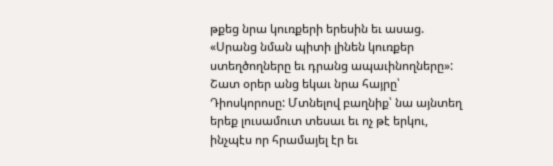թքեց նրա կուռքերի երեսին եւ ասաց. «Սրանց նման պիտի լինեն կուռքեր ստեղծողները եւ դրանց ապաւինողները»:
Շատ օրեր անց եկաւ նրա հայրը՝ Դիոսկորոսը: Մտնելով բաղնիք՝ նա այնտեղ երեք լուսամուտ տեսաւ եւ ոչ թէ երկու, ինչպէս որ հրամայել էր եւ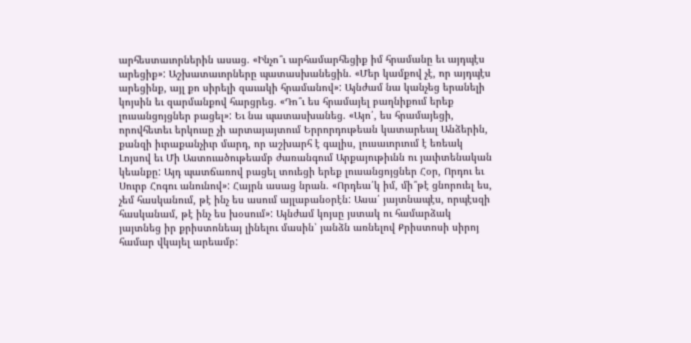արհեստաւորներին ասաց. «Ինչո՞ւ արհամարհեցիք իմ հրամանը եւ այդպէս արեցիք»: Աշխատաւորները պատասխանեցին. «Մեր կամքով չէ, որ այդպէս արեցինք, այլ քո սիրելի զաւակի հրամանով»: Այնժամ նա կանչեց երանելի կոյսին եւ զարմանքով հարցրեց. «Դո՞ւ ես հրամայել բաղնիքում երեք լուսանցոյցներ բացել»: Եւ նա պատասխանեց. «Այո՛, ես հրամայեցի, որովհետեւ երկուսը չի արտայայտում Երրորդութեան կատարեալ Անձերին, քանզի իւրաքանչիւր մարդ, որ աշխարհ է գալիս, լուսաւորւում է եռեակ Լոյսով եւ Մի Աստուածութեամբ ժառանգում Արքայութիւնն ու յաւիտենական կեանքը: Այդ պատճառով բացել տուեցի երեք լուսանցոյցներ Հօր, Որդու եւ Սուրբ Հոգու անունով»: Հայրն ասաց նրան. «Որդեա՛կ իմ, մի՞թէ ցնորուել ես, չեմ հասկանում, թէ ինչ ես ասում այլաբանօրէն: Ասա՛ յայտնապէս, որպէսզի հասկանամ, թէ ինչ ես խօսում»: Այնժամ կոյսը յստակ ու համարձակ յայտնեց իր քրիստոնեայ լինելու մասին՝ յանձն առնելով Քրիստոսի սիրոյ համար վկայել արեամբ: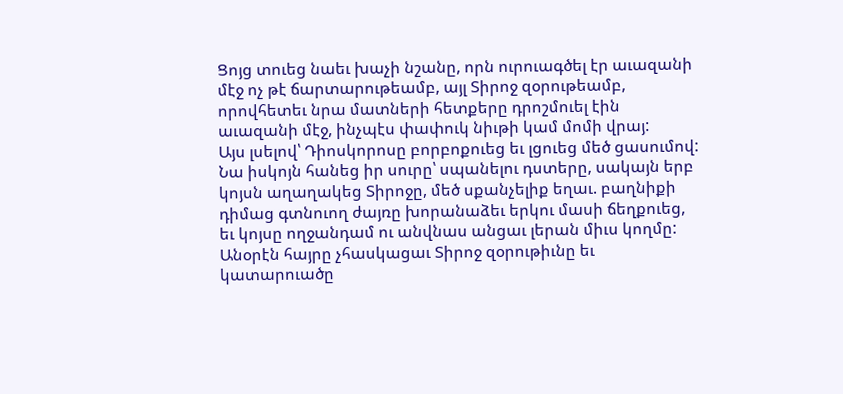Ցոյց տուեց նաեւ խաչի նշանը, որն ուրուագծել էր աւազանի մէջ ոչ թէ ճարտարութեամբ, այլ Տիրոջ զօրութեամբ, որովհետեւ նրա մատների հետքերը դրոշմուել էին աւազանի մէջ, ինչպէս փափուկ նիւթի կամ մոմի վրայ:
Այս լսելով՝ Դիոսկորոսը բորբոքուեց եւ լցուեց մեծ ցասումով: Նա իսկոյն հանեց իր սուրը՝ սպանելու դստերը, սակայն երբ կոյսն աղաղակեց Տիրոջը, մեծ սքանչելիք եղաւ. բաղնիքի դիմաց գտնուող ժայռը խորանաձեւ երկու մասի ճեղքուեց, եւ կոյսը ողջանդամ ու անվնաս անցաւ լերան միւս կողմը: Անօրէն հայրը չհասկացաւ Տիրոջ զօրութիւնը եւ կատարուածը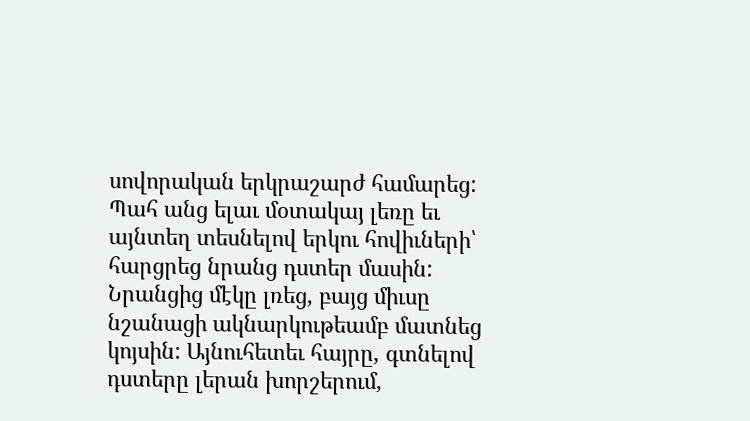սովորական երկրաշարժ համարեց: Պահ անց ելաւ մօտակայ լեռը եւ այնտեղ տեսնելով երկու հովիւների՝ հարցրեց նրանց դստեր մասին: Նրանցից մէկը լռեց, բայց միւսը նշանացի ակնարկութեամբ մատնեց կոյսին: Այնուհետեւ հայրը, գտնելով դստերը լերան խորշերում,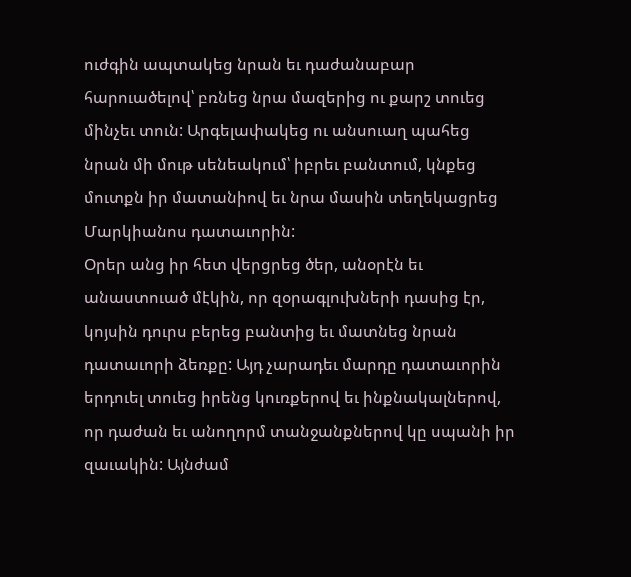ուժգին ապտակեց նրան եւ դաժանաբար հարուածելով՝ բռնեց նրա մազերից ու քարշ տուեց մինչեւ տուն: Արգելափակեց ու անսուաղ պահեց նրան մի մութ սենեակում՝ իբրեւ բանտում, կնքեց մուտքն իր մատանիով եւ նրա մասին տեղեկացրեց Մարկիանոս դատաւորին:
Օրեր անց իր հետ վերցրեց ծեր, անօրէն եւ անաստուած մէկին, որ զօրագլուխների դասից էր, կոյսին դուրս բերեց բանտից եւ մատնեց նրան դատաւորի ձեռքը: Այդ չարադեւ մարդը դատաւորին երդուել տուեց իրենց կուռքերով եւ ինքնակալներով, որ դաժան եւ անողորմ տանջանքներով կը սպանի իր զաւակին: Այնժամ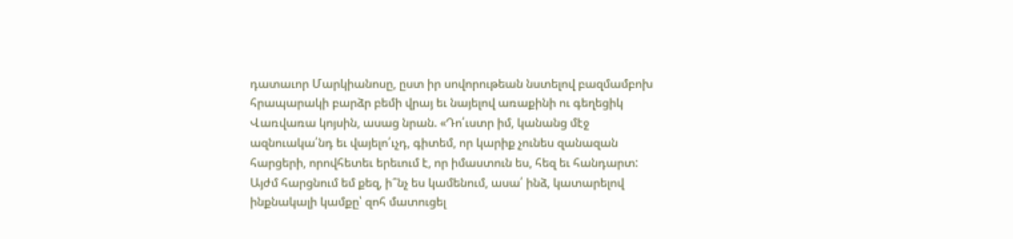դատաւոր Մարկիանոսը, ըստ իր սովորութեան նստելով բազմամբոխ հրապարակի բարձր բեմի վրայ եւ նայելով առաքինի ու գեղեցիկ Վառվառա կոյսին, ասաց նրան. «Դո՛ւստր իմ, կանանց մէջ ազնուակա՛նդ եւ վայելո՛ւչդ, գիտեմ, որ կարիք չունես զանազան հարցերի, որովհետեւ երեւում է, որ իմաստուն ես, հեզ եւ հանդարտ: Այժմ հարցնում եմ քեզ, ի՞նչ ես կամենում, ասա՛ ինձ, կատարելով ինքնակալի կամքը՝ զոհ մատուցել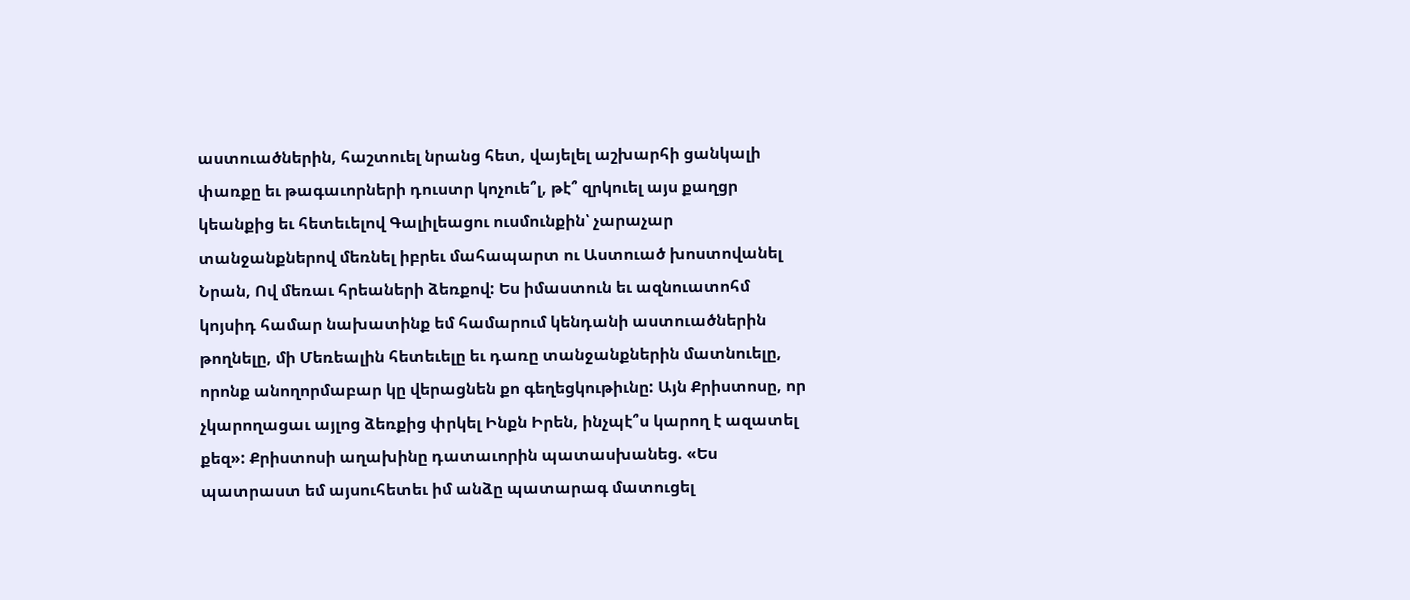աստուածներին, հաշտուել նրանց հետ, վայելել աշխարհի ցանկալի փառքը եւ թագաւորների դուստր կոչուե՞լ, թէ՞ զրկուել այս քաղցր կեանքից եւ հետեւելով Գալիլեացու ուսմունքին՝ չարաչար տանջանքներով մեռնել իբրեւ մահապարտ ու Աստուած խոստովանել Նրան, Ով մեռաւ հրեաների ձեռքով: Ես իմաստուն եւ ազնուատոհմ կոյսիդ համար նախատինք եմ համարում կենդանի աստուածներին թողնելը, մի Մեռեալին հետեւելը եւ դառը տանջանքներին մատնուելը, որոնք անողորմաբար կը վերացնեն քո գեղեցկութիւնը: Այն Քրիստոսը, որ չկարողացաւ այլոց ձեռքից փրկել Ինքն Իրեն, ինչպէ՞ս կարող է ազատել քեզ»: Քրիստոսի աղախինը դատաւորին պատասխանեց. «Ես պատրաստ եմ այսուհետեւ իմ անձը պատարագ մատուցել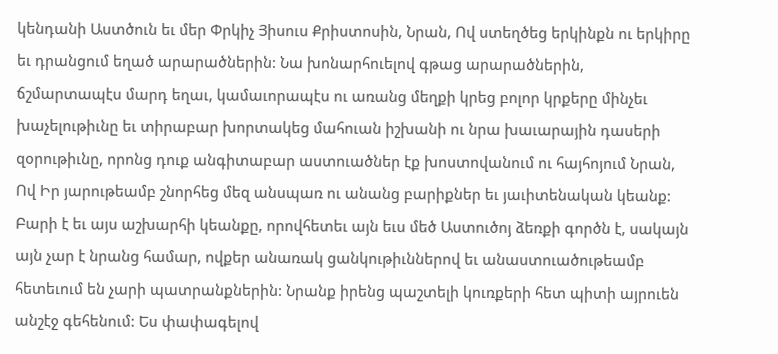կենդանի Աստծուն եւ մեր Փրկիչ Յիսուս Քրիստոսին, Նրան, Ով ստեղծեց երկինքն ու երկիրը եւ դրանցում եղած արարածներին: Նա խոնարհուելով գթաց արարածներին, ճշմարտապէս մարդ եղաւ, կամաւորապէս ու առանց մեղքի կրեց բոլոր կրքերը մինչեւ խաչելութիւնը եւ տիրաբար խորտակեց մահուան իշխանի ու նրա խաւարային դասերի զօրութիւնը, որոնց դուք անգիտաբար աստուածներ էք խոստովանում ու հայհոյում Նրան, Ով Իր յարութեամբ շնորհեց մեզ անսպառ ու անանց բարիքներ եւ յաւիտենական կեանք: Բարի է եւ այս աշխարհի կեանքը, որովհետեւ այն եւս մեծ Աստուծոյ ձեռքի գործն է, սակայն այն չար է նրանց համար, ովքեր անառակ ցանկութիւններով եւ անաստուածութեամբ հետեւում են չարի պատրանքներին: Նրանք իրենց պաշտելի կուռքերի հետ պիտի այրուեն անշէջ գեհենում: Ես փափագելով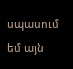սպասում եմ այն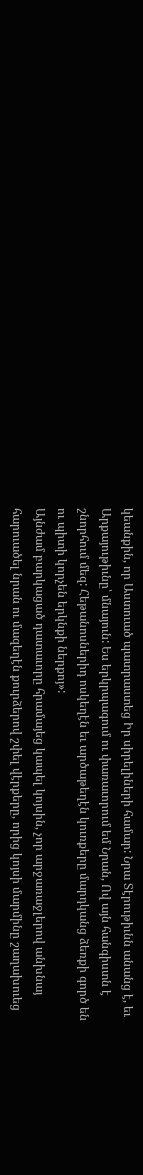կեանքին, որ Աստուած պատրաստեց Իր սիրելիների համար: Նրա Տէրութիւնն անանց է, եւ Արքայութիւնը՝ մնայուն: Ես երկրպագում ու փառաւորում եմ Նրան, Ով այն հանգիստն է շնորհում մեզ: Հեթանոսներիդ ոսկեղէն եւ արծաթեղէն կուռքերը մարդկանց ձեռքի գործ են ու պիտի կորչեն երկնքի ներքոյ»:
Այնժամ բարկացած դատաւորը հրամայեց կապել կոյսին, չոր արջառաջլերով անխնայ հարուածել նրան ու մազեղէն քուրձերով շփել վէրքերը, որից կոյսի մարմինը շաղախուեց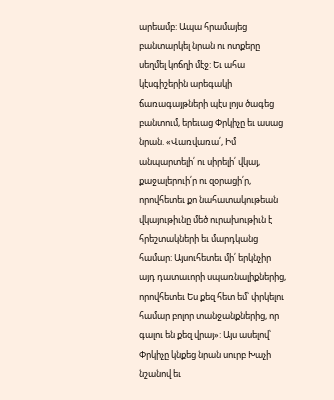արեամբ: Ապա հրամայեց բանտարկել նրան ու ոտքերը սեղմել կոճղի մէջ: Եւ ահա կէսգիշերին արեգակի ճառագայթների պէս լոյս ծագեց բանտում, երեւաց Փրկիչը եւ ասաց նրան. «Վառվառա՛, Իմ անպարտելի՛ ու սիրելի՛ վկայ, քաջալերուի՛ր ու զօրացի՛ր, որովհետեւ քո նահատակութեան վկայութիւնը մեծ ուրախութիւն է հրեշտակների եւ մարդկանց համար: Այսուհետեւ մի՛ երկնչիր այդ դատաւորի սպառնալիքներից, որովհետեւ Ես քեզ հետ եմ՝ փրկելու համար բոլոր տանջանքներից, որ գալու են քեզ վրայ»: Այս ասելով՝ Փրկիչը կնքեց նրան սուրբ Խաչի նշանով եւ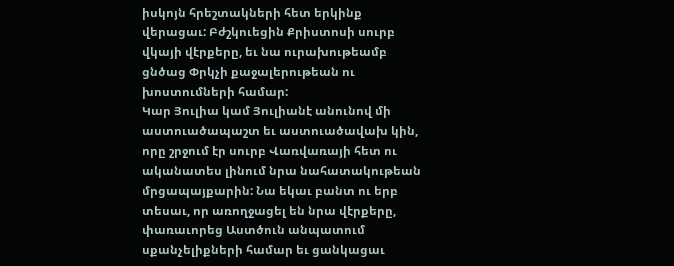իսկոյն հրեշտակների հետ երկինք վերացաւ: Բժշկուեցին Քրիստոսի սուրբ վկայի վէրքերը, եւ նա ուրախութեամբ ցնծաց Փրկչի քաջալերութեան ու խոստումների համար:
Կար Յուլիա կամ Յուլիանէ անունով մի աստուածապաշտ եւ աստուածավախ կին, որը շրջում էր սուրբ Վառվառայի հետ ու ականատես լինում նրա նահատակութեան մրցապայքարին: Նա եկաւ բանտ ու երբ տեսաւ, որ առողջացել են նրա վէրքերը, փառաւորեց Աստծուն անպատում սքանչելիքների համար եւ ցանկացաւ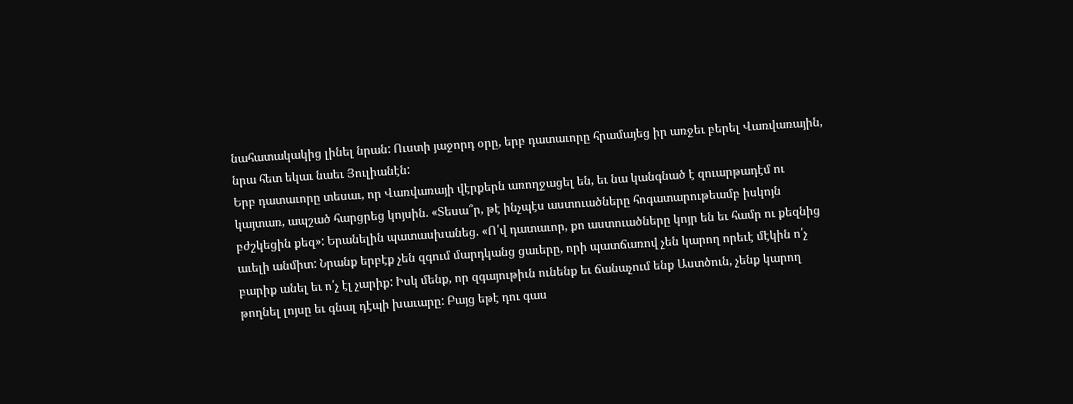նահատակակից լինել նրան: Ուստի յաջորդ օրը, երբ դատաւորը հրամայեց իր առջեւ բերել Վառվառային, նրա հետ եկաւ նաեւ Յուլիանէն:
Երբ դատաւորը տեսաւ, որ Վառվառայի վէրքերն առողջացել են, եւ նա կանգնած է զուարթադէմ ու կայտառ, ապշած հարցրեց կոյսին. «Տեսա՞ր, թէ ինչպէս աստուածները հոգատարութեամբ իսկոյն բժշկեցին քեզ»: Երանելին պատասխանեց. «Ո՛վ դատաւոր, քո աստուածները կոյր են եւ համր ու քեզնից աւելի անմիտ: Նրանք երբէք չեն զգում մարդկանց ցաւերը, որի պատճառով չեն կարող որեւէ մէկին ո՛չ բարիք անել եւ ո՛չ էլ չարիք: Իսկ մենք, որ զգայութիւն ունենք եւ ճանաչում ենք Աստծուն, չենք կարող թողնել լոյսը եւ գնալ դէպի խաւարը: Բայց եթէ դու գաս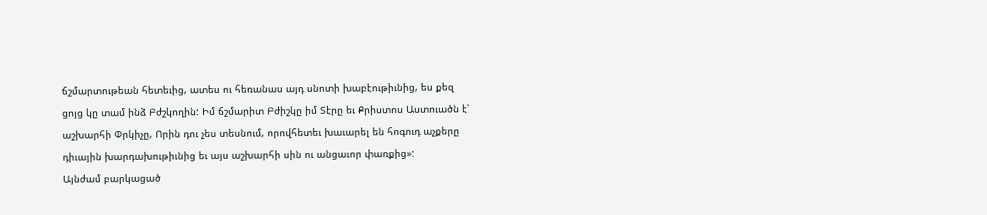ճշմարտութեան հետեւից, ատես ու հեռանաս այդ սնոտի խաբէութիւնից, ես քեզ ցոյց կը տամ ինձ Բժշկողին: Իմ ճշմարիտ Բժիշկը իմ Տէրը եւ Քրիստոս Աստուածն է՝ աշխարհի Փրկիչը, Որին դու չես տեսնում, որովհետեւ խաւարել են հոգուդ աչքերը դիւային խարդախութիւնից եւ այս աշխարհի սին ու անցաւոր փառքից»:
Այնժամ բարկացած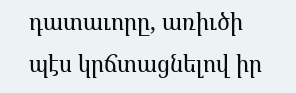դատաւորը, առիւծի պէս կրճտացնելով իր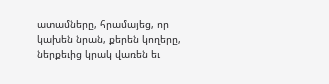ատամները, հրամայեց, որ կախեն նրան, քերեն կողերը, ներքեւից կրակ վառեն եւ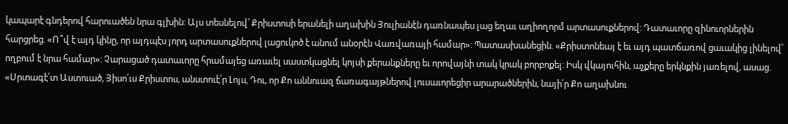կապարէ գնդերով հարուածեն նրա գլխին: Այս տեսնելով՝ Քրիստոսի երանելի աղախին Յուլիանէն դառնապես լաց եղաւ աղիողորմ արտասուքներով: Դատաւորը զինուորներին հարցրեց. «Ո՞վ է այդ կինը, որ այդպէս յորդ արտասուքներով լացուկոծ է անում անօրէն Վառվառայի համար»: Պատասխանեցին. «Քրիստոնեայ է եւ այդ պատճառով ցաւակից լինելով՝ ողբում է նրա համար»: Չարացած դատաւորը հրամայեց առաւել սաստկացնել կոյսի քերանքները եւ որովայնի տակ կրակ բորբոքել: Իսկ վկայուհին, աչքերը երկնքին յառելով, ասաց. «Սրտագէ՛տ Աստուած, Յիսո՛ւս Քրիստոս, անստուէ՛ր Լոյս, Դու, որ Քո աննուազ ճառագայթներով լուսաւորեցիր արարածներին, նայի՛ր Քո աղախնու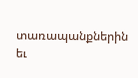տառապանքներին եւ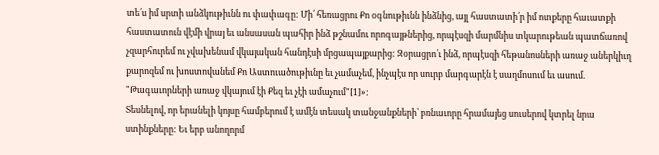տե՛ս իմ սրտի անձկութիւնն ու փափագը: Մի՛ հեռացրու Քո օգնութիւնն ինձնից, այլ հաստատի՛ր իմ ոտքերը հաւատքի հաստատուն վէմի վրայ եւ անսասան պահիր ինձ թշնամու որոգայթներից, որպէսզի մարմնիս տկարութեան պատճառով չզարհուրեմ ու չվախենամ վկայական հանդէսի մրցապայքարից: Զօրացրո՛ւ ինձ, որպէսզի հեթանոսների առաջ աներկիւղ քարոզեմ ու խոստովանեմ Քո Աստուածութիւնը եւ չամաչեմ, ինչպէս որ սուրբ մարգարէն է սաղմոսում եւ ասում. "Թագաւորների առաջ վկայում էի Քեզ եւ չէի ամաչում"[1]»:
Տեսնելով, որ երանելի կոյսը համբերում է ամէն տեսակ տանջանքների՝ բռնաւորը հրամայեց սուսերով կտրել նրա ստինքները: Եւ երբ անողորմ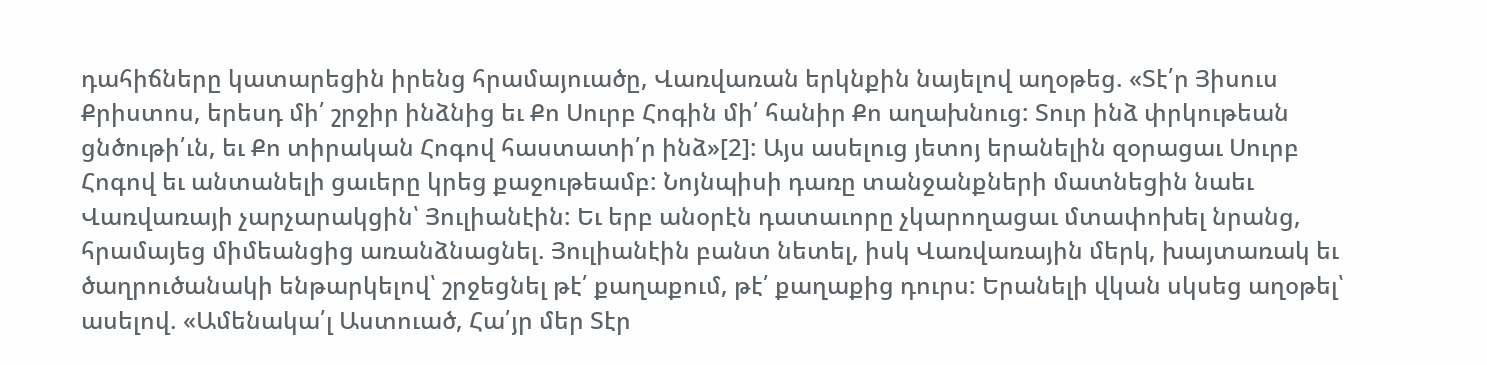դահիճները կատարեցին իրենց հրամայուածը, Վառվառան երկնքին նայելով աղօթեց. «Տէ՛ր Յիսուս Քրիստոս, երեսդ մի՛ շրջիր ինձնից եւ Քո Սուրբ Հոգին մի՛ հանիր Քո աղախնուց: Տուր ինձ փրկութեան ցնծութի՛ւն, եւ Քո տիրական Հոգով հաստատի՛ր ինձ»[2]: Այս ասելուց յետոյ երանելին զօրացաւ Սուրբ Հոգով եւ անտանելի ցաւերը կրեց քաջութեամբ: Նոյնպիսի դառը տանջանքների մատնեցին նաեւ Վառվառայի չարչարակցին՝ Յուլիանէին: Եւ երբ անօրէն դատաւորը չկարողացաւ մտափոխել նրանց, հրամայեց միմեանցից առանձնացնել. Յուլիանէին բանտ նետել, իսկ Վառվառային մերկ, խայտառակ եւ ծաղրուծանակի ենթարկելով՝ շրջեցնել թէ՛ քաղաքում, թէ՛ քաղաքից դուրս: Երանելի վկան սկսեց աղօթել՝ ասելով. «Ամենակա՛լ Աստուած, Հա՛յր մեր Տէր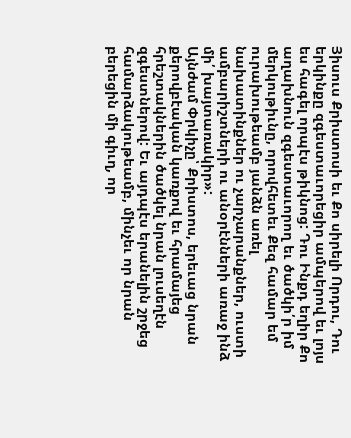Յիսուս Քրիստոսի եւ Քո սիրելի Որդու, Դու երկինքը զգեստաւորեցիր ամպերով եւ լոյս ես հագել որպէս թիկնոց: Դու Ինքդ եղիր Քո աղախնուն զգեստաւորող եւ ծածկի՛ր իմ մերկութիւնը, որովհետեւ Քեզ համար եմ ուրախութեամբ յանձն առել նախատինքներ ու չարչարանքներ, ուստի ամբարիշտների ու անօրէնների առաջ ինձ մի՛ խայտառակիր»:
Այնժամ Փրկիչը՝ Քրիստոս, երեւաց նրան քերովբէական կառքով եւ հրամայեց հրեշտակներին ծածկել նրան լուսեղէն զգեստներով: Եւ այդպէս երանելին շրջեց համարձակութեամբ, մինչեւ որ նրան բերեցին մի գիւղ, որ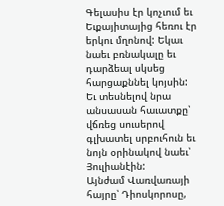Գելասիս էր կոչւում եւ Եւքայիտայից հեռու էր երկու մղոնով: Եկաւ նաեւ բռնակալը եւ դարձեալ սկսեց հարցաքննել կոյսին: Եւ տեսնելով նրա անսասան հաւատքը՝ վճռեց սուսերով գլխատել սրբուհուն եւ նոյն օրինակով նաեւ՝ Յուլիանէին:
Այնժամ Վառվառայի հայրը՝ Դիոսկորոսը,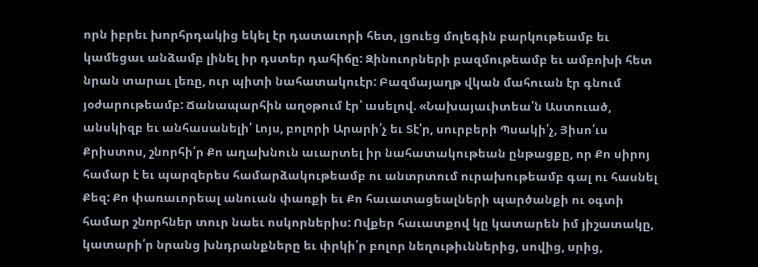որն իբրեւ խորհրդակից եկել էր դատաւորի հետ, լցուեց մոլեգին բարկութեամբ եւ կամեցաւ անձամբ լինել իր դստեր դահիճը: Զինուորների բազմութեամբ եւ ամբոխի հետ նրան տարաւ լեռը, ուր պիտի նահատակուէր: Բազմայաղթ վկան մահուան էր գնում յօժարութեամբ: Ճանապարհին աղօթում էր՝ ասելով. «Նախայաւիտեա՛ն Աստուած, անսկիզբ եւ անհասանելի՛ Լոյս, բոլորի Արարի՛չ եւ Տէ՛ր, սուրբերի Պսակի՛չ, Յիսո՛ւս Քրիստոս, շնորհի՛ր Քո աղախնուն աւարտել իր նահատակութեան ընթացքը, որ Քո սիրոյ համար է եւ պարզերես համարձակութեամբ ու անտրտում ուրախութեամբ գալ ու հասնել Քեզ: Քո փառաւորեալ անուան փառքի եւ Քո հաւատացեալների պարծանքի ու օգտի համար շնորհներ տուր նաեւ ոսկորներիս: Ովքեր հաւատքով կը կատարեն իմ յիշատակը, կատարի՛ր նրանց խնդրանքները եւ փրկի՛ր բոլոր նեղութիւններից, սովից, սրից,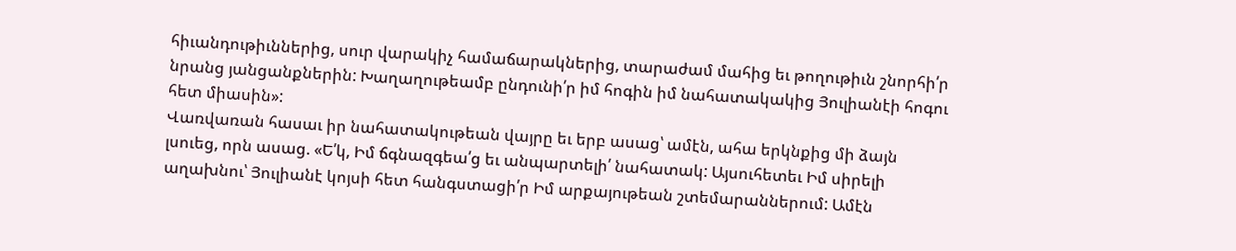հիւանդութիւններից, սուր վարակիչ համաճարակներից, տարաժամ մահից եւ թողութիւն շնորհի՛ր նրանց յանցանքներին: Խաղաղութեամբ ընդունի՛ր իմ հոգին իմ նահատակակից Յուլիանէի հոգու հետ միասին»:
Վառվառան հասաւ իր նահատակութեան վայրը եւ երբ ասաց՝ ամէն, ահա երկնքից մի ձայն լսուեց, որն ասաց. «Ե՛կ, Իմ ճգնազգեա՛ց եւ անպարտելի՛ նահատակ: Այսուհետեւ Իմ սիրելի աղախնու՝ Յուլիանէ կոյսի հետ հանգստացի՛ր Իմ արքայութեան շտեմարաններում: Ամէն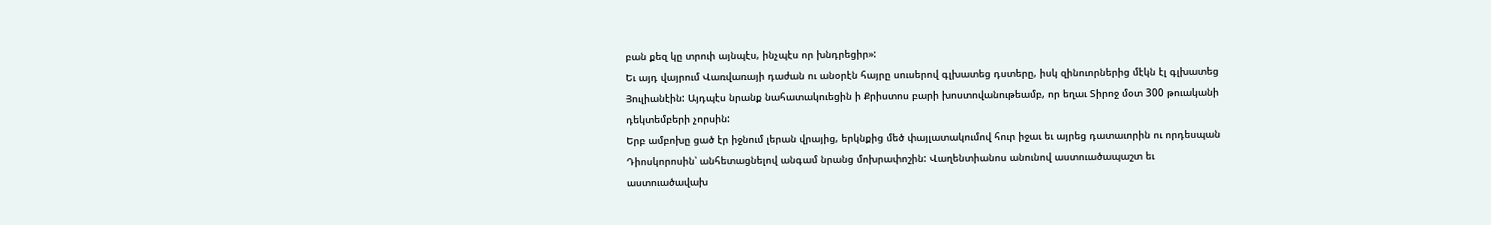բան քեզ կը տրուի այնպէս, ինչպէս որ խնդրեցիր»:
Եւ այդ վայրում Վառվառայի դաժան ու անօրէն հայրը սուսերով գլխատեց դստերը, իսկ զինուորներից մէկն էլ գլխատեց Յուլիանէին: Այդպէս նրանք նահատակուեցին ի Քրիստոս բարի խոստովանութեամբ, որ եղաւ Տիրոջ մօտ 300 թուականի դեկտեմբերի չորսին:
Երբ ամբոխը ցած էր իջնում լերան վրայից, երկնքից մեծ փայլատակումով հուր իջաւ եւ այրեց դատաւորին ու որդեսպան Դիոսկորոսին՝ անհետացնելով անգամ նրանց մոխրափոշին: Վաղենտիանոս անունով աստուածապաշտ եւ աստուածավախ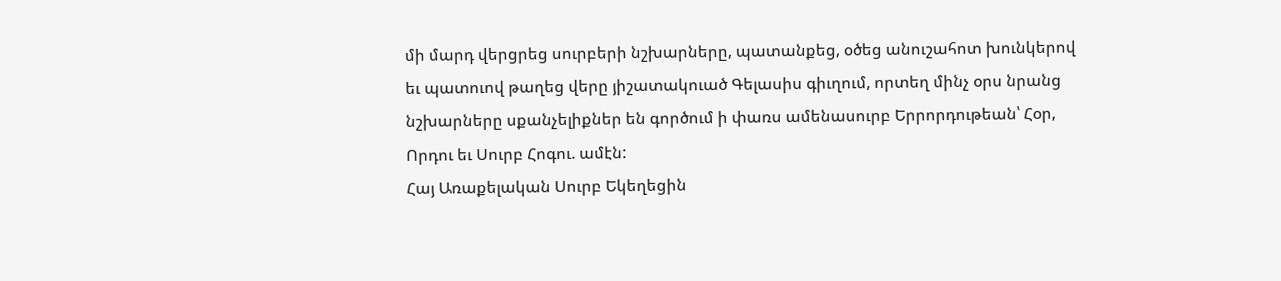մի մարդ վերցրեց սուրբերի նշխարները, պատանքեց, օծեց անուշահոտ խունկերով եւ պատուով թաղեց վերը յիշատակուած Գելասիս գիւղում, որտեղ մինչ օրս նրանց նշխարները սքանչելիքներ են գործում ի փառս ամենասուրբ Երրորդութեան՝ Հօր, Որդու եւ Սուրբ Հոգու. ամէն:
Հայ Առաքելական Սուրբ Եկեղեցին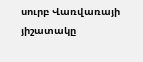սուրբ Վառվառայի յիշատակը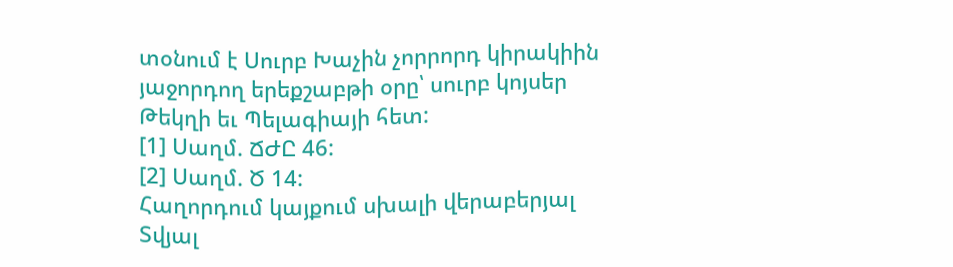տօնում է Սուրբ Խաչին չորրորդ կիրակիին յաջորդող երեքշաբթի օրը՝ սուրբ կոյսեր Թեկղի եւ Պելագիայի հետ:
[1] Սաղմ. ՃԺԸ 46:
[2] Սաղմ. Ծ 14:
Հաղորդում կայքում սխալի վերաբերյալ
Տվյալ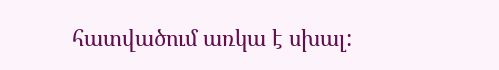հատվածում առկա է սխալ: